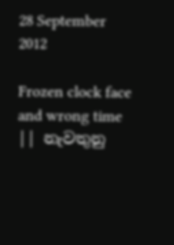28 September 2012

Frozen clock face and wrong time || නැවතුනු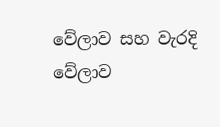වේලාව සහ වැරදි වේලාව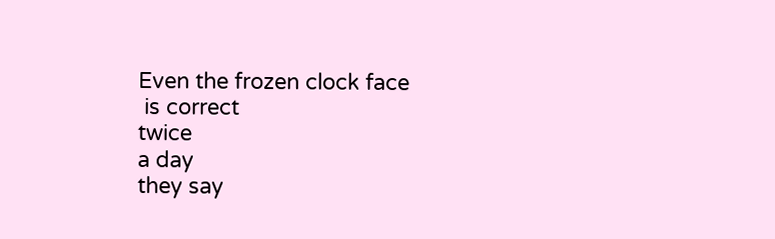Even the frozen clock face
 is correct
twice
a day
they say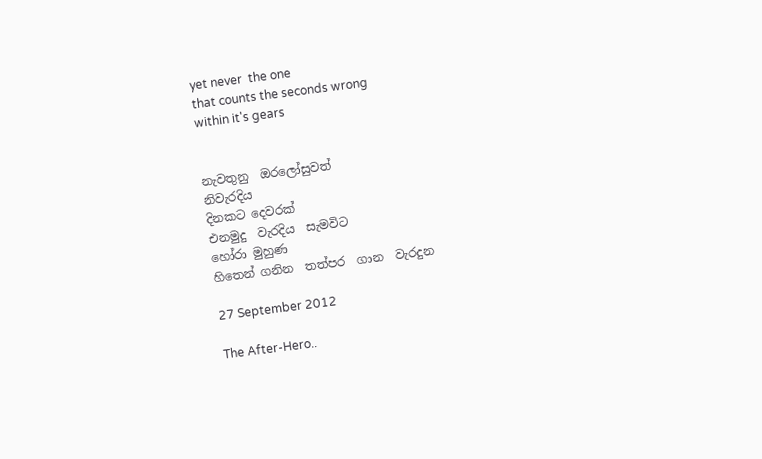yet never  the one
that counts the seconds wrong
within it's gears


නැවතුනු  ඔරලෝසුවත්
නිවැරදිය
දිනකට දෙවරක්
එනමුදු  වැරදිය  සැමවිට
හෝරා මුහුණ
හිතෙන් ගනින  තත්පර  ගාන  වැරදුන

27 September 2012

The After-Hero..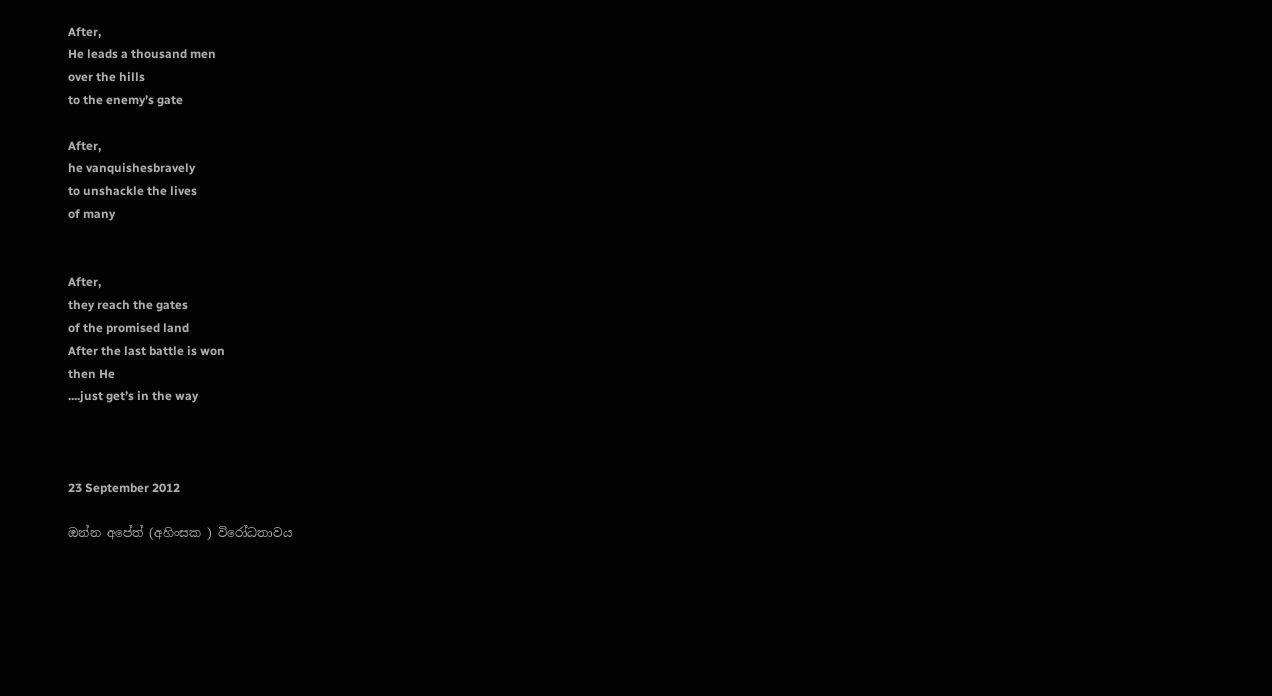After,
He leads a thousand men
over the hills
to the enemy’s gate

After,
he vanquishesbravely
to unshackle the lives
of many


After,
they reach the gates
of the promised land
After the last battle is won
then He
....just get’s in the way



23 September 2012

ඔන්න අපේත් (අහිංසක ) විරෝධතාවය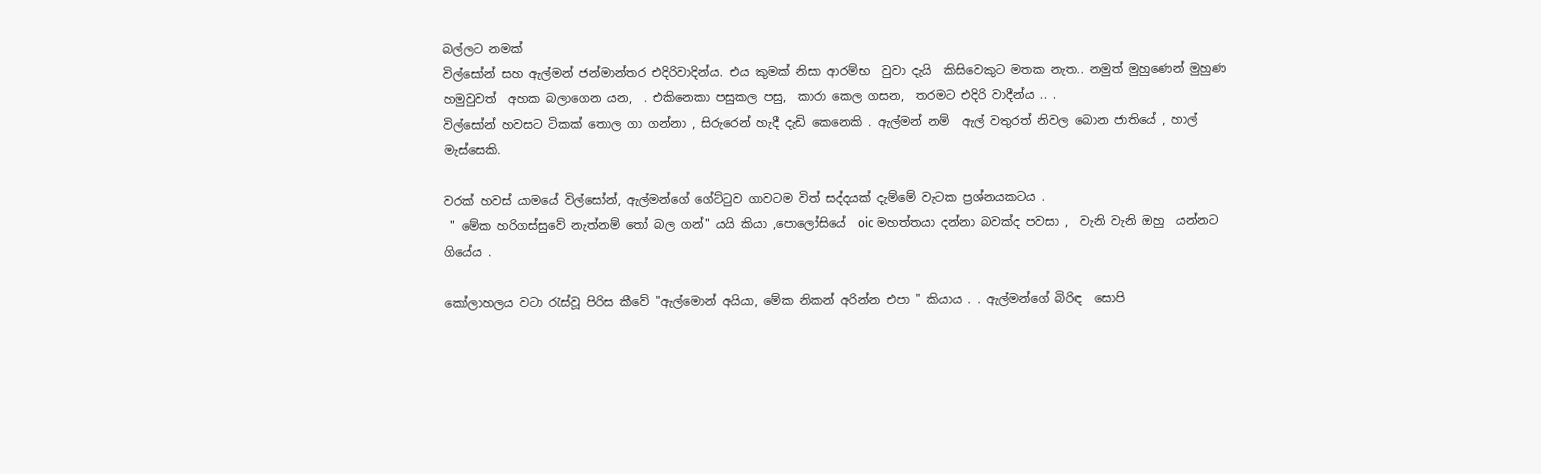බල්ලට නමක්
විල්සෝන් සහ ඇල්මන් ජන්මාන්තර එදිරිවාදින්ය. එය කුමක් නිසා ආරම්භ  වුවා දැයි  කිසිවෙකුට මතක නැත.. නමුත් මුහුණෙන් මුහුණ හමුවුවත්  අහක බලාගෙන යන,  . එකිනෙකා පසුකල පසු,  කාරා කෙල ගසන,  තරමට එදිරි වාදීන්ය .. .
විල්සෝන් හවසට ටිකක් තොල ගා ගන්නා , සිරුරෙන් හැදී දැඩි කෙනෙකි . ඇල්මන් නම්  ඇල් වතුරත් නිවල බොන ජාතියේ , හාල් මැස්සෙකි.

වරක් හවස් යාමයේ විල්සෝන්, ඇල්මන්ගේ ගේට්ටුව ගාවටම විත් සද්දයක් දැම්මේ වැටක ප්‍රශ්නයකටය .
 " මේක හරිගස්සුවේ නැත්නම් තෝ බල ගන්" යයි කියා ,පොලෝසියේ  oic මහත්තයා දන්නා බවක්ද පවසා ,  වැනි වැනි ඔහු  යන්නට ගියේය .

කෝලාහලය වටා රැස්වූ පිරිස කීවේ "ඇල්මොන් අයියා, මේක නිකන් අරින්න එපා " කියාය . . ඇල්මන්ගේ බිරිඳ  සොපි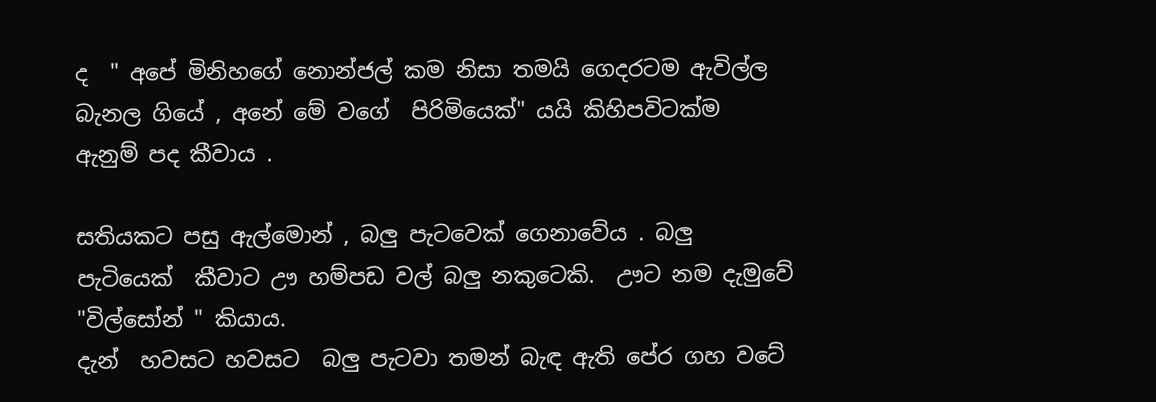ද  " අපේ මිනිහගේ නොන්ජල් කම නිසා තමයි ගෙදරටම ඇවිල්ල බැනල ගියේ , අනේ මේ වගේ  පිරිමියෙක්" යයි කිහිපවිටක්ම  ඇනුම් පද කීවාය .

සතියකට පසු ඇල්මොන් , බලු පැටවෙක් ගෙනාවේය . බලු පැටියෙක්  කීවාට ඌ හම්පඩ වල් බලු නකුටෙකි.  ඌට නම දැමුවේ "විල්සෝන් " කියාය.
දැන්  හවසට හවසට  බලු පැටවා තමන් බැඳ ඇති පේර ගහ වටේ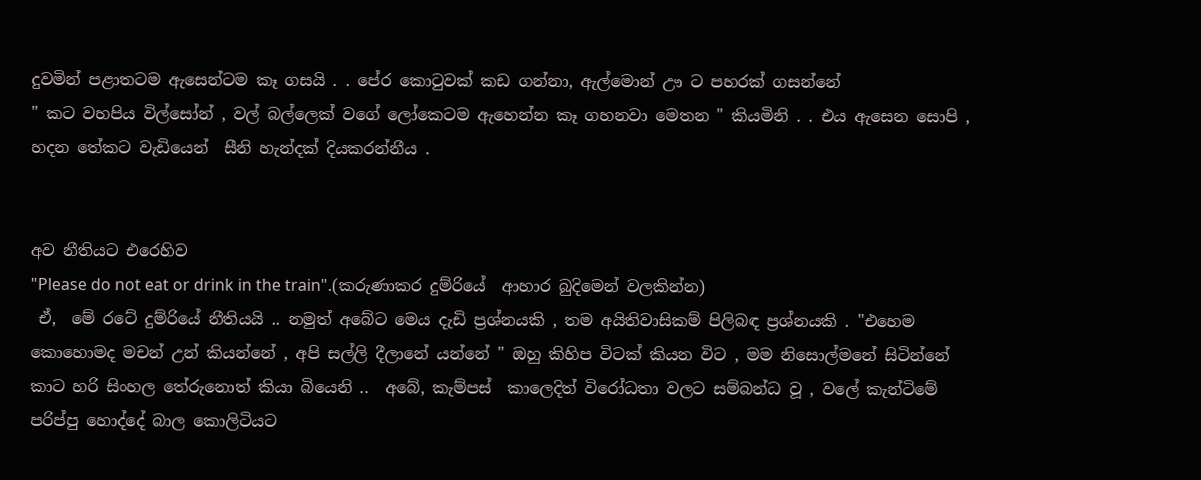දුවමින් පළාතටම ඇසෙන්ටම කෑ ගසයි . . පේර කොටුවක් කඩ ගන්නා, ඇල්මොන් ඌ ට පහරක් ගසන්නේ
" කට වහපිය විල්සෝන් , වල් බල්ලෙක් වගේ ලෝකෙටම ඇහෙන්න කෑ ගහනවා මෙතන " කියමිනි . . එය ඇසෙන සොපි , හදන තේකට වැඩියෙන්  සීනි හැන්දක් දියකරන්නීය .


අව නීතියට එරෙහිව
"Please do not eat or drink in the train".(කරුණාකර දුම්රියේ  ආහාර බුදිමෙන් වලකින්න)
 ඒ,  මේ රටේ දුම්රියේ නීතියයි .. නමුත් අබේට මෙය දැඩි ප්‍රශ්නයකි , තම අයිතිවාසිකම් පිලිබඳ ප්‍රශ්නයකි . "එහෙම කොහොමද මචන් උන් කියන්නේ , අපි සල්ලි දීලානේ යන්නේ " ඔහු කිහිප විටක් කියන විට , මම නිසොල්මනේ සිටින්නේ  කාට හරි සිංහල තේරුනොත් කියා බියෙනි ..  අබේ, කැම්පස්  කාලෙදිත් විරෝධතා වලට සම්බන්ධ වූ , වලේ කැන්ටිමේ පරිප්පු හොද්දේ බාල කොලිටියට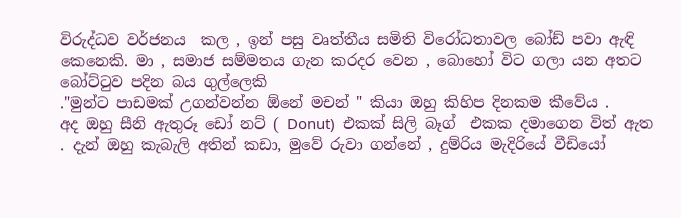විරුද්ධව වර්ජනය  කල , ඉන් පසු වෘත්තීය සමිති විරෝධතාවල බෝඩ් පවා ඇඳි කෙනෙකි. මා , සමාජ සම්මතය ගැන කරදර වෙන , බොහෝ විට ගලා යන අතට බෝට්ටුව පදින බය ගුල්ලෙකි
."මුන්ට පාඩමක් උගන්වන්න ඕනේ මචන් " කියා ඔහු කිහිප දිනකම කීවේය .
අද ඔහු සීනි ඇතුරූ ඩෝ නට් ( Donut)  එකක් සිලි බෑග්  එකක දමාගෙන විත් ඇත . දැන් ඔහු කැබැලි අතින් කඩා, මුවේ රුවා ගන්නේ , දුම්රිය මැදිරියේ වීඩියෝ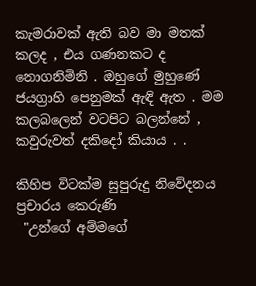කැමරාවක් ඇති බව මා මතක් කලද , එය ගණනකට ද නොගනිමිනි . ඔහුගේ මුහුණේ ජයග්‍රාහි පෙනුමක් ඇඳි ඇත . මම කලබලෙන් වටපිට බලන්නේ , කවුරුවත් දකිදෝ කියාය . .

කිහිප විටක්ම සුපුරුදු නිවේදනය ප්‍රචාරය කෙරුණි
 "උන්ගේ අම්මගේ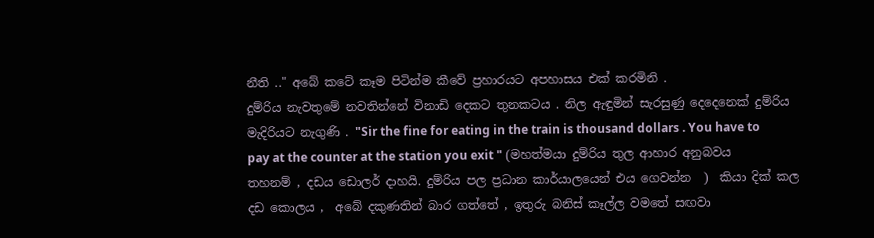නීති .." අබේ කටේ කෑම පිටින්ම කීවේ ප්‍රහාරයට අපහාසය එක් කරමිනි .
දුම්රිය නැවතුමේ නවතින්නේ විනාඩි දෙකට තුනකටය . නිල ඇඳුමින් සැරසුණු දෙදෙනෙක් දුම්රිය මැදිරියට නැගුණි . "Sir the fine for eating in the train is thousand dollars . You have to pay at the counter at the station you exit " (මහත්මයා දුම්රිය තුල ආහාර අනුබවය තහනම් , දඩය ඩොලර් දාහයි. දුම්රිය පල ප්‍රධාන කාර්යාලයෙන් එය ගෙවන්න  )  කියා දික් කල දඩ කොලය ,  අබේ දකුණතින් බාර ගත්තේ , ඉතුරු බනිස් කෑල්ල වමතේ සඟවා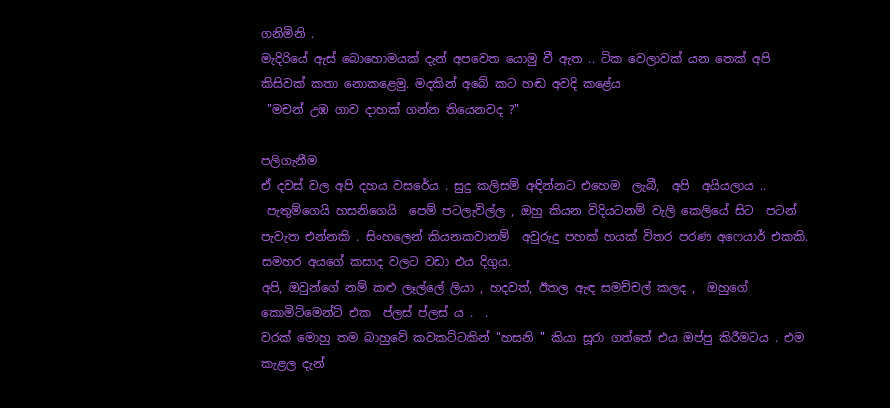ගනිමිනි .
මැදිරියේ ඇස් බොහොමයක් දැන් අපවෙත යොමු වී ඇත .. ටික වෙලාවක් යන තෙක් අපි කිසිවක් කතා නොකළෙමු. මදකින් අබේ කට හඬ අවදි කළේය
 "මචන් උඹ ගාව දාහක් ගන්න තියෙනවද ?"

පලිගැනීම
ඒ දවස් වල අපි දහය වසරේය . සුදු කලිසම් අඳින්නට එහෙම  ලැබී,  අපි  අයියලාය ..
 පැතුම්ගෙයි හසනිගෙයි  පෙම් පටලැවිල්ල , ඔහු කියන විදියටනම් වැලි කෙලියේ සිට  පටන් පැවැත එන්නකි . සිංහලෙන් කියනකවානම්  අවුරුදු පහක් හයක් විතර පරණ අෆෙයාර් එකකි.  සමහර අයගේ කසාද වලට වඩා එය දිගුය.
අපි, ඔවුන්ගේ නම් කළු ලෑල්ලේ ලියා , හදවත්, ඊතල ඇඳ සමච්චල් කලද ,  ඔහුගේ  කොමිට්මෙන්ට් එක  ප්ලස් ප්ලස් ය .  .
වරක් මොහු තම බාහුවේ කවකට්ටකින් "හසනි " කියා සූරා ගත්තේ එය ඔප්පු කිරීමටය . එම කැළල දැන්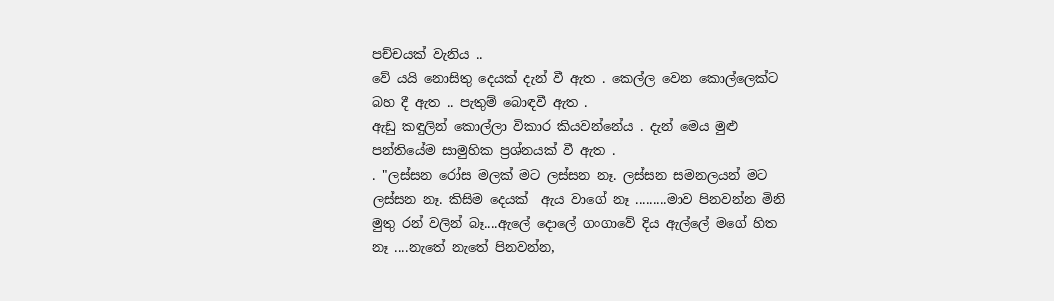පච්චයක් වැනිය ..
වේ යයි නොසිතු දෙයක් දැන් වී ඇත . කෙල්ල වෙන කොල්ලෙක්ට බහ දී ඇත .. පැතුම් බොඳවී ඇත .
ඇඩු කඳුලින් කොල්ලා විකාර කියවන්නේය . දැන් මෙය මුළු පන්තියේම සාමුහික ප්‍රශ්නයක් වී ඇත .
. "ලස්සන රෝස මලක් මට ලස්සන නෑ. ලස්සන සමනලයන් මට ලස්සන නෑ. කිසිම දෙයක්  ඇය වාගේ නෑ .........මාව පිනවන්න මිනි මුතු රන් වලින් බෑ....ඇලේ දොලේ ගංගාවේ දිය ඇල්ලේ මගේ හිත නෑ ....නැතේ නැතේ පිනවන්න,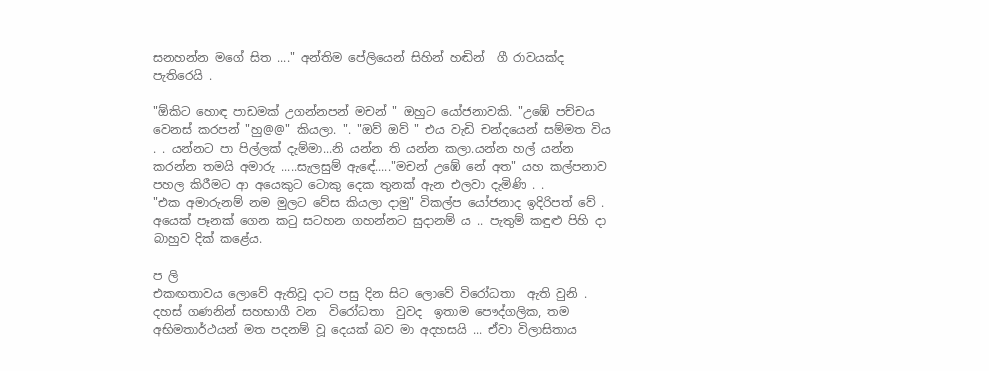සනහන්න මගේ සිත ...." අන්තිම පේලියෙන් සිහින් හඬින්  ගී රාවයක්ද පැතිරෙයි .

"ඕකිට හොඳ පාඩමක් උගන්නපන් මචන් " ඔහුට යෝජනාවකි. "උඹේ පච්චය වෙනස් කරපන් "හු@@" කියලා. ". "ඔව් ඔව් " එය වැඩි චන්දයෙන් සම්මත විය . . යන්නට පා පිල්ලක් දැම්මා...නි යන්න ති යන්න කලා.යන්න හල් යන්න  කරන්න තමයි අමාරු .....සැලසුම් ඇඳේ....."මචන් උඹේ නේ අත" යහ කල්පනාව පහල කිරීමට ආ අයෙකුට ටොකු දෙක තුනක් ඇන එලවා දැමිණි . .
"එක අමාරුනම් නම මුලට වේස කියලා දාමු" විකල්ප යෝජනාද ඉදිරිපත් වේ .
අයෙක් පෑනක් ගෙන කටු සටහන ගහන්නට සුදානම් ය .. පැතුම් කඳුළු පිහි දා බාහුව දික් කළේය.

ප ලි
එකඟතාවය ලොවේ ඇතිවූ දාට පසු දින සිට ලොවේ විරෝධතා  ඇති වුනි .
දහස් ගණනින් සහභාගී වන  විරෝධතා  වුවද  ඉතාම පෞද්ගලික, තම අභිමතාර්ථයන් මත පදනම් වූ දෙයක් බව මා අදහසයි ... ඒවා විලාසිතාය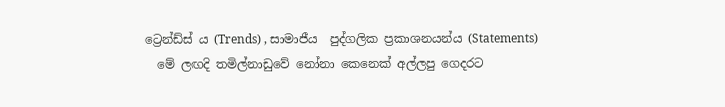ට්‍රෙන්ඩ්ස් ය (Trends) , සාමාජීය  පුද්ගලික ප්‍රකාශනයන්ය (Statements)
  මේ ලඟදි තමිල්නාඩුවේ නෝනා කෙනෙක් අල්ලපු ගෙදරට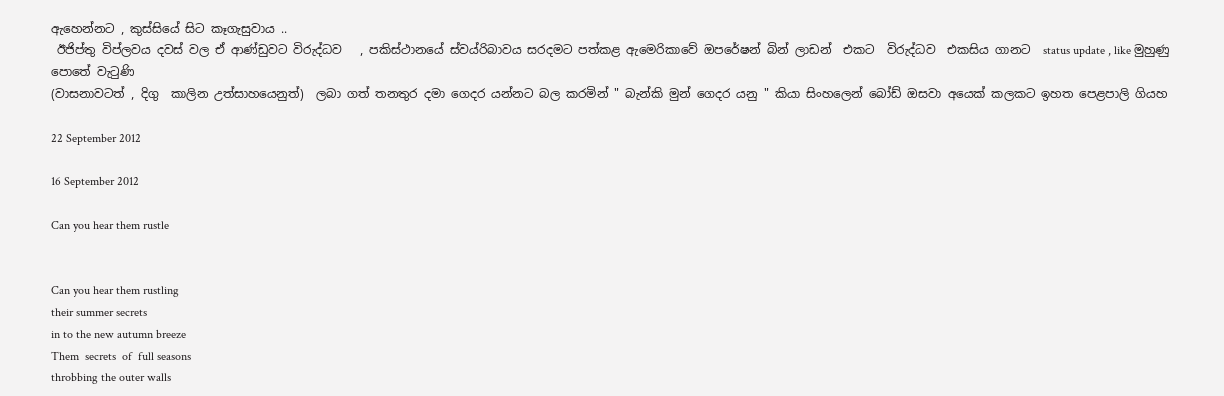ඇහෙන්නට , කුස්සියේ සිට කෑගැසුවාය ..
 ඊජිප්තු විප්ලවය දවස් වල ඒ ආණ්ඩුවට විරුද්ධව   , පකිස්ථානයේ ස්වය්රිබාවය සරදමට පත්කළ ඇමෙරිකාවේ ඔපරේෂන් බින් ලාඩන්  එකට  විරුද්ධව  එකසිය ගානට  status update , like මුහුණු පොතේ වැටුණි
(වාසනාවටත් , දිගු  කාලින උත්සාහයෙනුත්)  ලබා ගත් තනතුර දමා ගෙදර යන්නට බල කරමින් " බැන්කි මුන් ගෙදර යනු " කියා සිංහලෙන් බෝඩ් ඔසවා අයෙක් කලකට ඉහත පෙළපාලි ගියහ

22 September 2012

16 September 2012

Can you hear them rustle


Can you hear them rustling
their summer secrets
in to the new autumn breeze
Them  secrets  of  full seasons
throbbing the outer walls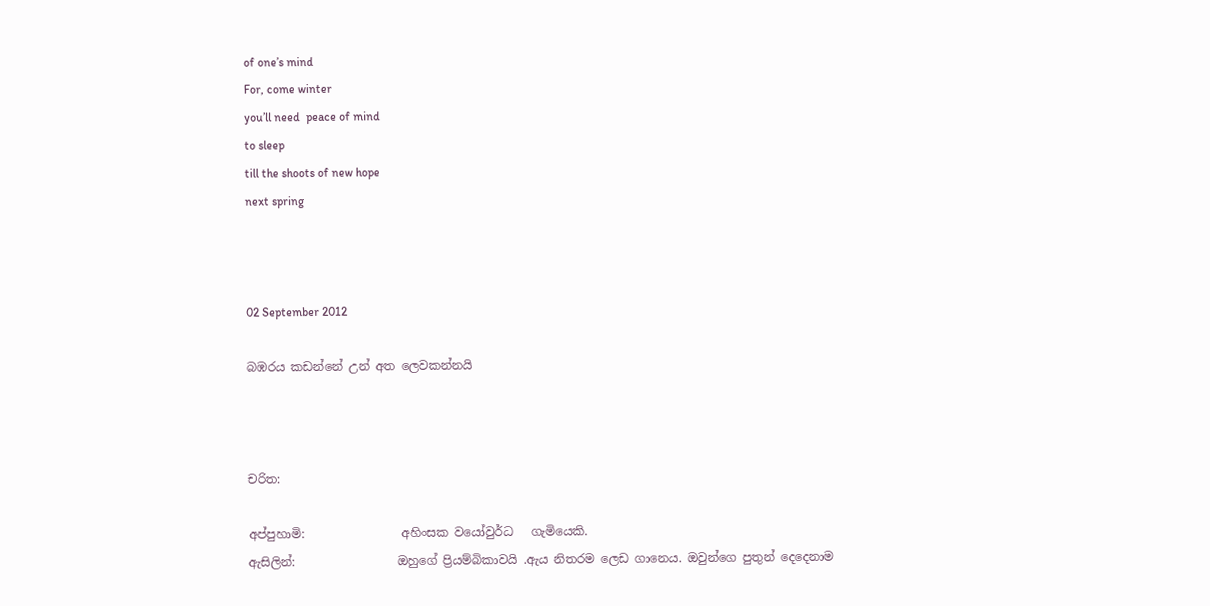of one’s mind
For, come winter
you’ll need  peace of mind
to sleep
till the shoots of new hope
next spring



02 September 2012

බඹරය කඩන්නේ උන් අත ලෙවකන්නයි



චරිත:

අප්පුහාමි:                අහිංසක වයෝවුර්ධ   ගැමියෙකි.
ඇසිලින්:                 ඔහුගේ ප්‍රියම්බිකාවයි .ඇය නිතරම ලෙඩ ගානෙය. ඔවුන්ගෙ පුතුන් දෙදෙනාම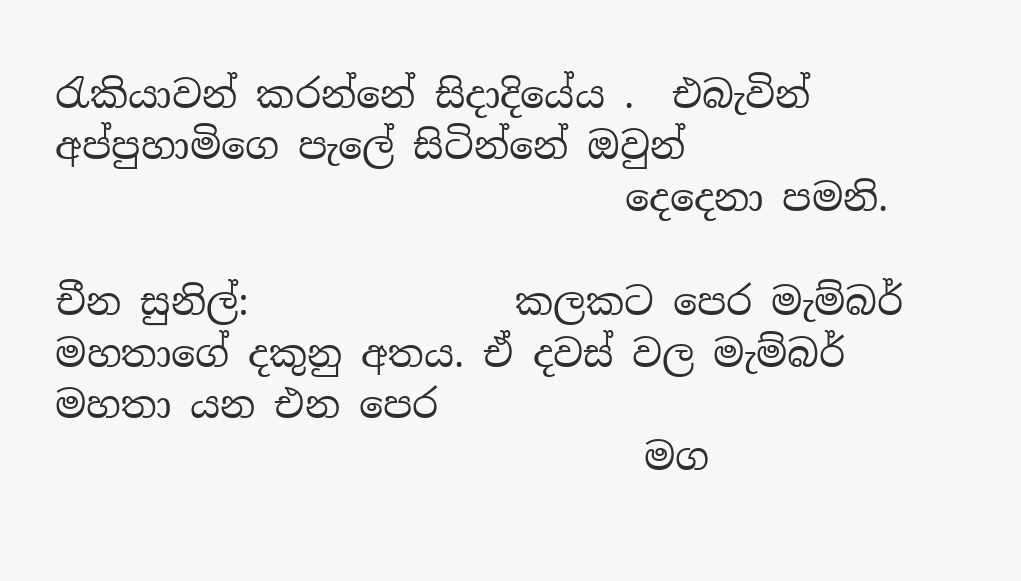රැකියාවන් කරන්නේ සිදාදියේය .  එබැවින් අප්පුහාමිගෙ පැලේ සිටින්නේ ඔවුන්
                              දෙදෙනා පමනි.

චීන සුනිල්:              කලකට පෙර මැම්බර් මහතාගේ දකුනු අතය. ඒ දවස් වල මැම්බර් මහතා යන එන පෙර
                               මග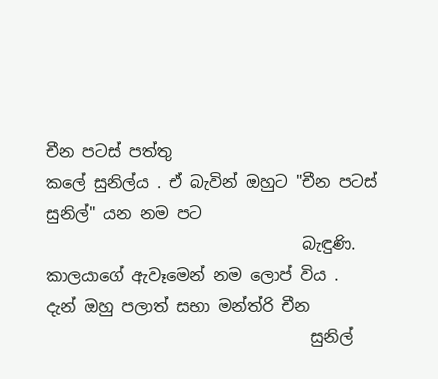චීන පටස් පත්තු
කලේ සුනිල්ය . ඒ බැවින් ඔහුට "චීන පටස් සුනිල්" යන නම පට
                                බැඳුණි. කාලයාගේ ඇවෑමෙන් නම ලොප් විය .
දැන් ඔහු පලාත් සභා මන්ත්රි චීන
                                 සුනිල්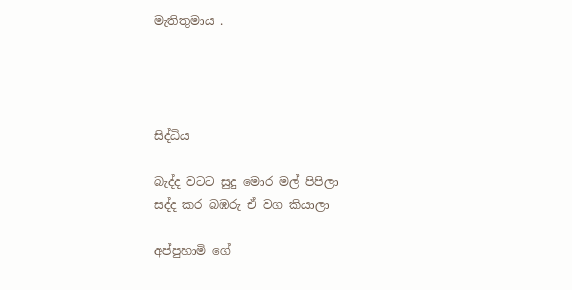මැතිතුමාය .




සිද්ධිය

බැද්ද වටට සුදු මොර මල් පිපිලා
සද්ද කර බඹරු ඒ වග කියාලා

අප්පුහාමි ගේ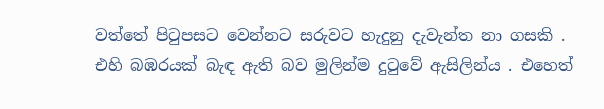වත්තේ පිටුපසට වෙන්නට සරුවට හැදුනු දැවැන්ත නා ගසකි . එහි බඹරයක් බැඳ ඇති බව මුලින්ම දුටුවේ ඇසිලින්ය . එහෙත්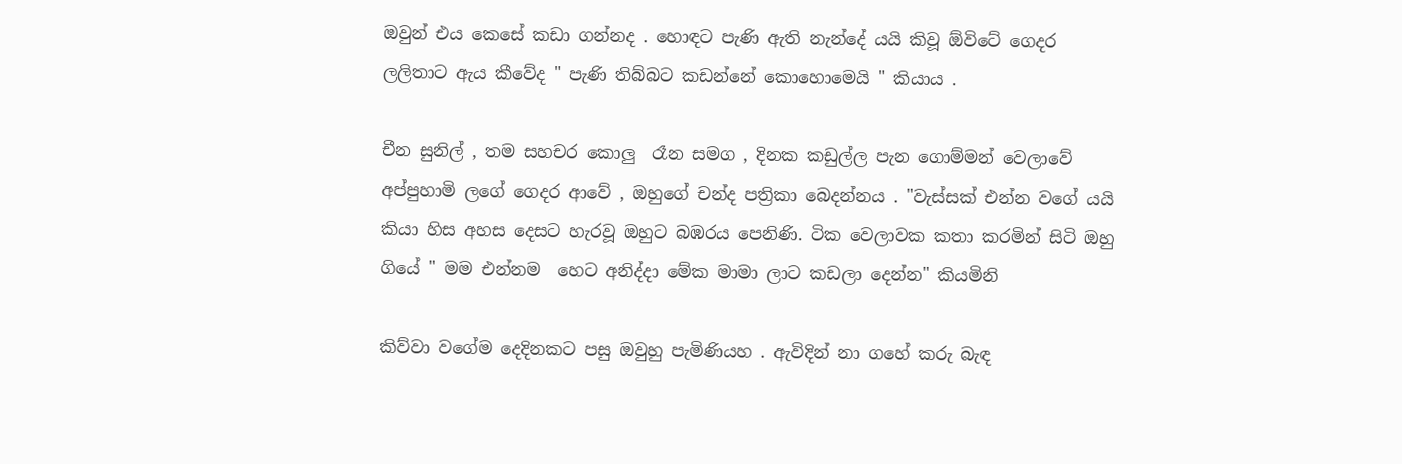ඔවුන් එය කෙසේ කඩා ගන්නද . හොඳට පැණි ඇති නැන්දේ යයි කිවූ ඕවිටේ ගෙදර ලලිතාට ඇය කීවේද " පැණි තිබ්බට කඩන්නේ කොහොමෙයි " කියාය .

චීන සුනිල් , තම සහචර කොලු  රෑන සමග , දිනක කඩුල්ල පැන ගොම්මන් වෙලාවේ අප්පුහාමි ලගේ ගෙදර ආවේ , ඔහුගේ චන්ද පත්‍රිකා බෙදන්නය . "වැස්සක් එන්න වගේ යයි කියා හිස අහස දෙසට හැරවූ ඔහුට බඹරය පෙනිණි. ටික වෙලාවක කතා කරමින් සිටි ඔහු ගියේ " මම එන්නම  හෙට අනිද්දා මේක මාමා ලාට කඩලා දෙන්න" කියමිනි

කිව්වා වගේම දෙදිනකට පසු ඔවුහු පැමිණියහ . ඇවිදින් නා ගහේ කරු බැඳ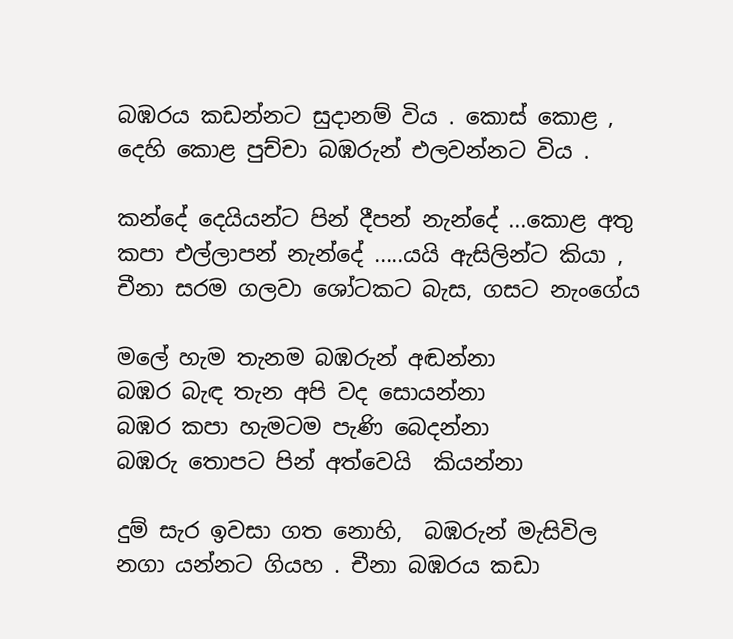බඹරය කඩන්නට සුදානම් විය . කොස් කොළ , දෙහි කොළ පුච්චා බඹරුන් එලවන්නට විය .

කන්දේ දෙයියන්ට පින් දීපන් නැන්දේ ...කොළ අතු කපා එල්ලාපන් නැන්දේ .....යයි ඇසිලින්ට කියා , චීනා සරම ගලවා ශෝටකට බැස, ගසට නැංගේය

මලේ හැම තැනම බඹරුන් අඬන්නා
බඹර බැඳ තැන අපි වද සොයන්නා
බඹර කපා හැමටම පැණි බෙදන්නා
බඹරු තොපට පින් අත්වෙයි  කියන්නා

දුම් සැර ඉවසා ගත නොහි,  බඹරුන් මැසිවිල නගා යන්නට ගියහ . චීනා බඹරය කඩා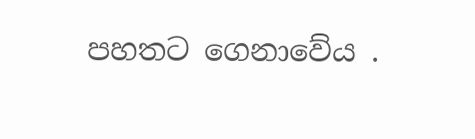පහතට ගෙනාවේය .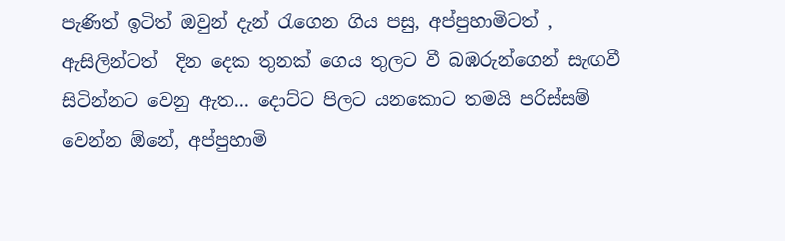පැණිත් ඉටිත් ඔවුන් දැන් රැගෙන ගිය පසු, අප්පුහාමිටත් , ඇසිලින්ටත්  දින දෙක තුනක් ගෙය තුලට වී බඹරුන්ගෙන් සැඟවී සිටින්නට වෙනු ඇත... දොට්ට පිලට යනකොට තමයි පරිස්සම් වෙන්න ඕනේ, අප්පුහාමි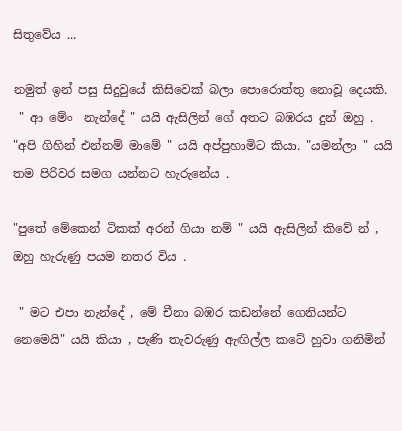සිතුවේය ...

නමුත් ඉන් පසු සිදුවුයේ කිසිවෙක් බලා පොරොත්තු නොවූ දෙයකි.
 " ආ මේං  නැන්දේ " යයි ඇසිලින් ගේ අතට බඹරය දුන් ඔහු . "අපි ගිහින් එන්නම් මාමේ " යයි අප්පුහාමිට කියා. "යමන්ලා " යයි තම පිරිවර සමග යන්නට හැරුනේය .

"පුතේ මේකෙන් ටිකක් අරන් ගියා නම් " යයි ඇසිලින් කිවේ න් , ඔහු හැරුණු පයම නතර විය .

 " මට එපා නැන්දේ , මේ චීනා බඹර කඩන්නේ ගෙනියන්ට නෙමෙයි" යයි කියා , පැණි තැවරුණු ඇඟිල්ල කටේ හුවා ගනිමින්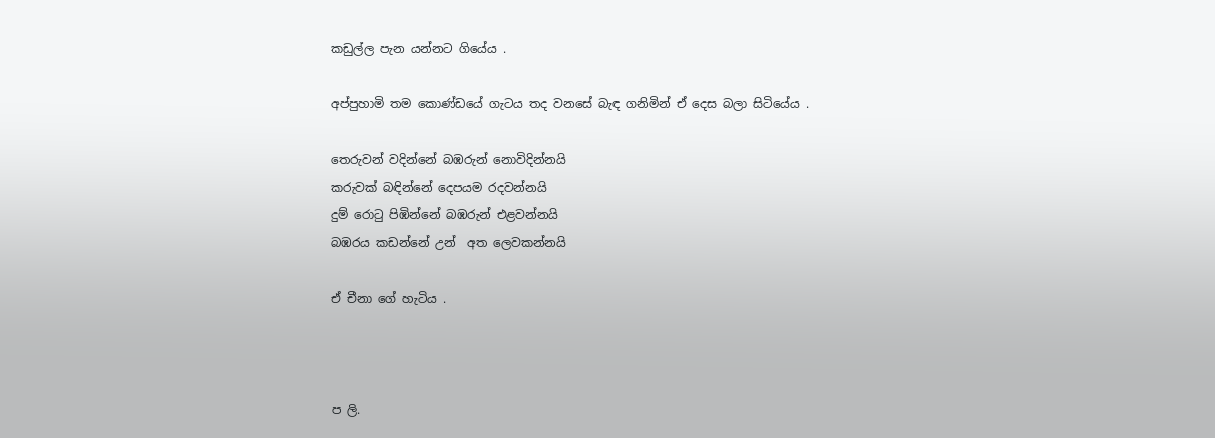කඩුල්ල පැන යන්නට ගියේය .

අප්පුහාමි තම කොණ්ඩයේ ගැටය තද වනසේ බැඳ ගනිමින් ඒ දෙස බලා සිටියේය .

තෙරුවන් වදින්නේ බඹරුන් නොවිදින්නයි
කරුවක් බඳින්නේ දෙපයම රදවන්නයි
දුම් රොටු පිඹින්නේ බඹරුන් එළවන්නයි
බඹරය කඩන්නේ උන්  අත ලෙවකන්නයි

ඒ චීනා ගේ හැටිය .



ප ලි.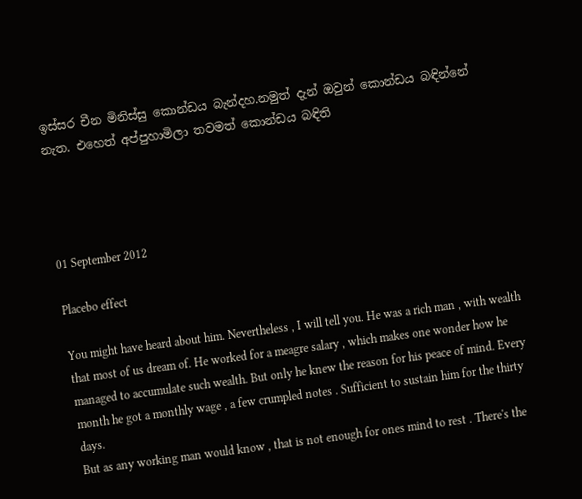ඉස්සර චීන මිනිස්සු කොන්ඩය බැන්දහ.නමුත් දැන් ඔවුන් කොන්ඩය බඳින්නේ නැත. එහෙත් අප්පුහාමිලා තවමත් කොන්ඩය බඳිති




01 September 2012

Placebo effect

You might have heard about him. Nevertheless , I will tell you. He was a rich man , with wealth that most of us dream of. He worked for a meagre salary , which makes one wonder how he managed to accumulate such wealth. But only he knew the reason for his peace of mind. Every month he got a monthly wage , a few crumpled notes . Sufficient to sustain him for the thirty days.
But as any working man would know , that is not enough for ones mind to rest . There's the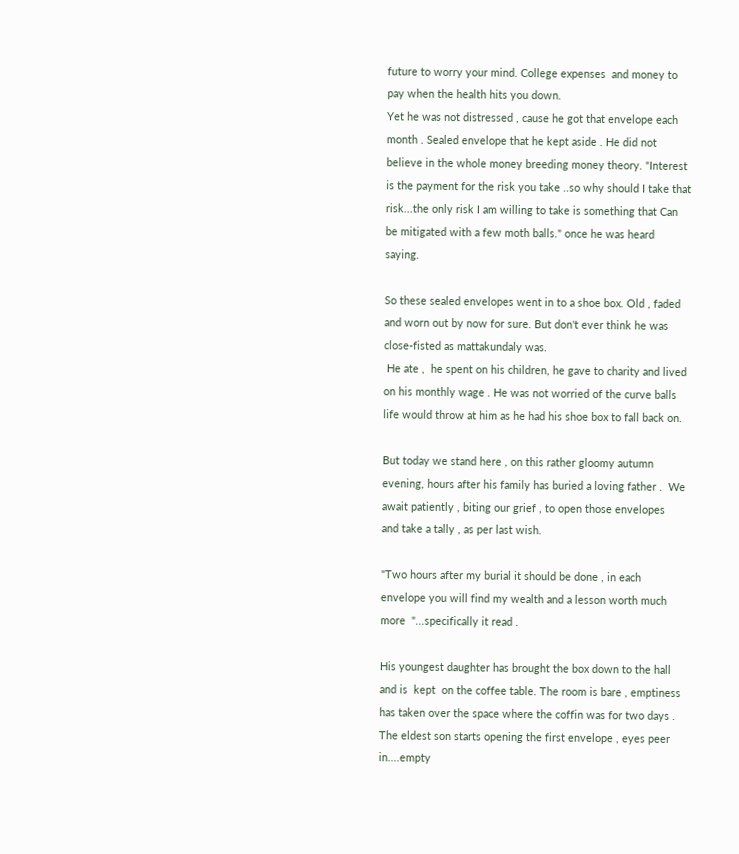future to worry your mind. College expenses  and money to pay when the health hits you down.
Yet he was not distressed , cause he got that envelope each month . Sealed envelope that he kept aside . He did not believe in the whole money breeding money theory. "Interest is the payment for the risk you take ..so why should I take that risk...the only risk I am willing to take is something that Can be mitigated with a few moth balls." once he was heard saying.

So these sealed envelopes went in to a shoe box. Old , faded and worn out by now for sure. But don't ever think he was close-fisted as mattakundaly was.
 He ate ,  he spent on his children, he gave to charity and lived  on his monthly wage . He was not worried of the curve balls life would throw at him as he had his shoe box to fall back on.

But today we stand here , on this rather gloomy autumn evening, hours after his family has buried a loving father .  We await patiently , biting our grief , to open those envelopes  and take a tally , as per last wish.

"Two hours after my burial it should be done , in each envelope you will find my wealth and a lesson worth much more  "...specifically it read .

His youngest daughter has brought the box down to the hall and is  kept  on the coffee table. The room is bare , emptiness has taken over the space where the coffin was for two days . The eldest son starts opening the first envelope , eyes peer in....empty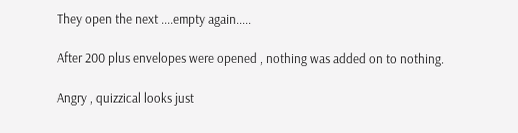They open the next ....empty again.....

After 200 plus envelopes were opened , nothing was added on to nothing.

Angry , quizzical looks just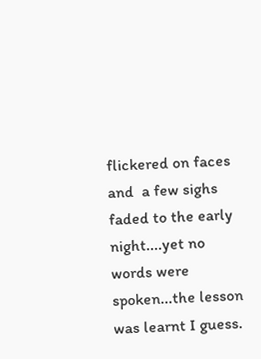flickered on faces  and  a few sighs faded to the early night....yet no words were spoken...the lesson was learnt I guess.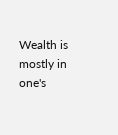Wealth is mostly in one's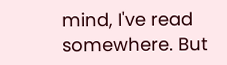mind, I've read somewhere. But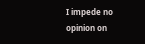I impede no opinion on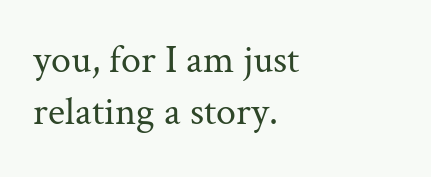you, for I am just relating a story.